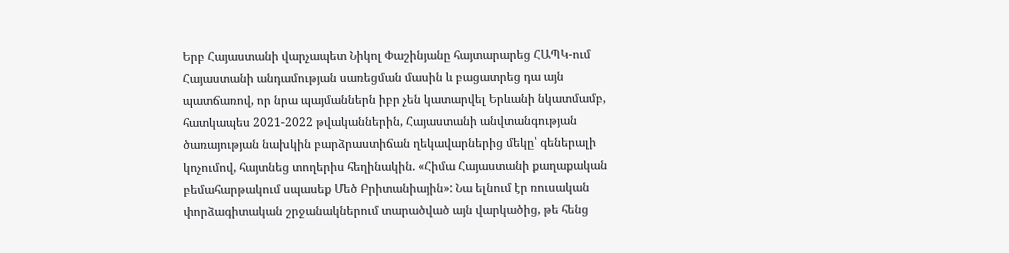Երբ Հայաստանի վարչապետ Նիկոլ Փաշինյանը հայտարարեց ՀԱՊԿ-ում Հայաստանի անդամության սառեցման մասին և բացատրեց դա այն պատճառով, որ նրա պայմաններն իբր չեն կատարվել Երևանի նկատմամբ, հատկապես 2021-2022 թվականներին, Հայաստանի անվտանգության ծառայության նախկին բարձրաստիճան ղեկավարներից մեկը՝ գեներալի կոչումով, հայտնեց տողերիս հեղինակին. «Հիմա Հայաստանի քաղաքական բեմահարթակում սպասեք Մեծ Բրիտանիային»: Նա ելնում էր ռուսական փորձագիտական շրջանակներում տարածված այն վարկածից, թե հենց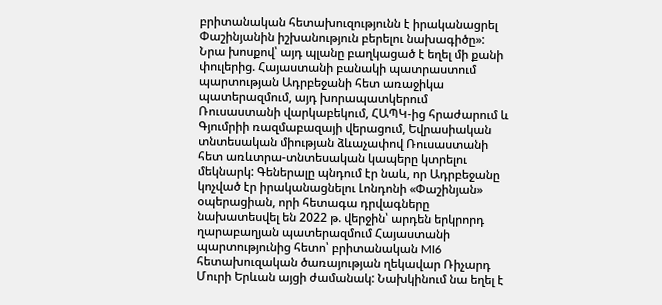բրիտանական հետախուզությունն է իրականացրել Փաշինյանին իշխանություն բերելու նախագիծը»: Նրա խոսքով՝ այդ պլանը բաղկացած է եղել մի քանի փուլերից. Հայաստանի բանակի պատրաստում պարտության Ադրբեջանի հետ առաջիկա պատերազմում, այդ խորապատկերում Ռուսաստանի վարկաբեկում, ՀԱՊԿ-ից հրաժարում և Գյումրիի ռազմաբազայի վերացում, Եվրասիական տնտեսական միության ձևաչափով Ռուսաստանի հետ առևտրա-տնտեսական կապերը կտրելու մեկնարկ: Գեներալը պնդում էր նաև, որ Ադրբեջանը կոչված էր իրականացնելու Լոնդոնի «Փաշինյան» օպերացիան, որի հետագա դրվագները նախատեսվել են 2022 թ. վերջին՝ արդեն երկրորդ ղարաբաղյան պատերազմում Հայաստանի պարտությունից հետո՝ բրիտանական MI6 հետախուզական ծառայության ղեկավար Ռիչարդ Մուրի Երևան այցի ժամանակ: Նախկինում նա եղել է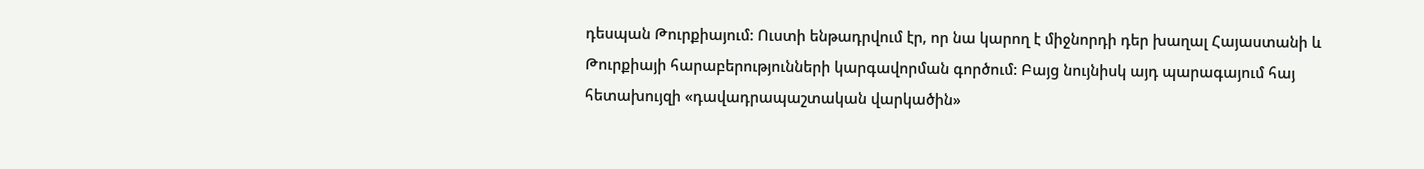դեսպան Թուրքիայում: Ուստի ենթադրվում էր, որ նա կարող է միջնորդի դեր խաղալ Հայաստանի և Թուրքիայի հարաբերությունների կարգավորման գործում: Բայց նույնիսկ այդ պարագայում հայ հետախույզի «դավադրապաշտական վարկածին»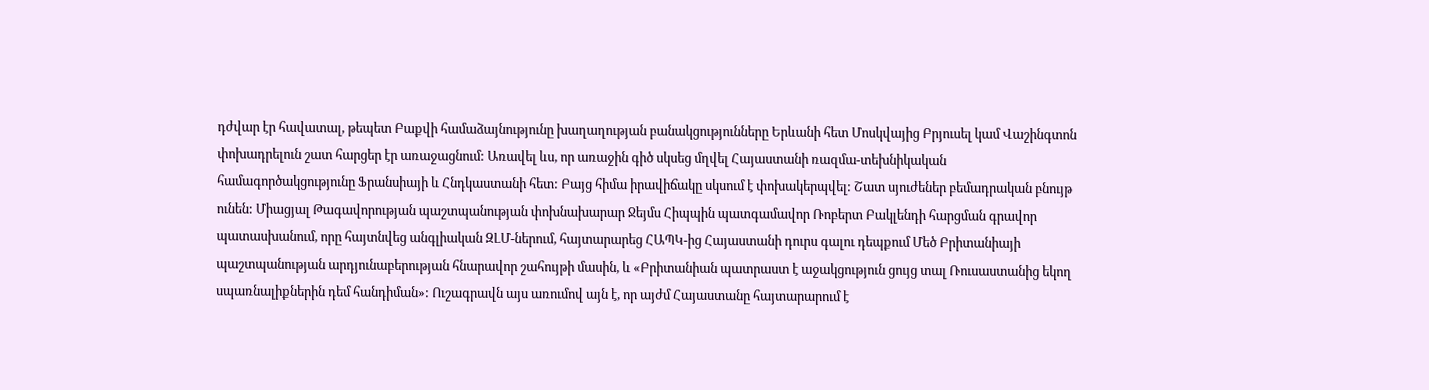դժվար էր հավատալ, թեպետ Բաքվի համաձայնությունը խաղաղության բանակցությունները Երևանի հետ Մոսկվայից Բրյուսել կամ Վաշինգտոն փոխադրելուն շատ հարցեր էր առաջացնում: Առավել ևս, որ առաջին գիծ սկսեց մղվել Հայաստանի ռազմա-տեխնիկական համագործակցությունը Ֆրանսիայի և Հնդկաստանի հետ: Բայց հիմա իրավիճակը սկսում է փոխակերպվել: Շատ սյուժեներ բեմադրական բնույթ ունեն: Միացյալ Թագավորության պաշտպանության փոխնախարար Ջեյմս Հիպպին պատգամավոր Ռոբերտ Բակլենդի հարցման գրավոր պատասխանում, որը հայտնվեց անգլիական ԶԼՄ-ներում, հայտարարեց ՀԱՊԿ-ից Հայաստանի դուրս գալու դեպքում Մեծ Բրիտանիայի պաշտպանության արդյունաբերության հնարավոր շահույթի մասին, և «Բրիտանիան պատրաստ է աջակցություն ցույց տալ Ռուսաստանից եկող սպառնալիքներին դեմ հանդիման»: Ուշագրավն այս առումով այն է, որ այժմ Հայաստանը հայտարարում է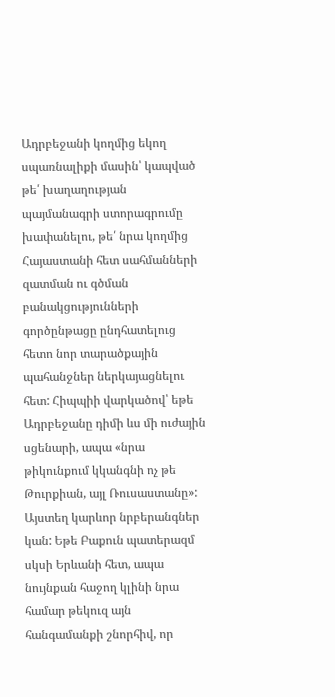Ադրբեջանի կողմից եկող սպառնալիքի մասին՝ կապված թե՛ խաղաղության պայմանագրի ստորագրումը խափանելու, թե՛ նրա կողմից Հայաստանի հետ սահմանների զատման ու գծման բանակցությունների գործընթացը ընդհատելուց հետո նոր տարածքային պահանջներ ներկայացնելու հետ: Հիպպիի վարկածով՝ եթե Ադրբեջանը դիմի ևս մի ուժային սցենարի, ապա «նրա թիկունքում կկանգնի ոչ թե Թուրքիան, այլ Ռուսաստանը»: Այստեղ կարևոր նրբերանգներ կան: Եթե Բաքուն պատերազմ սկսի Երևանի հետ, ապա նույնքան հաջող կլինի նրա համար թեկուզ այն հանգամանքի շնորհիվ, որ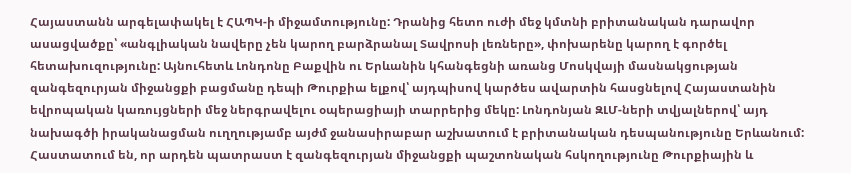Հայաստանն արգելափակել է ՀԱՊԿ-ի միջամտությունը: Դրանից հետո ուժի մեջ կմտնի բրիտանական դարավոր ասացվածքը՝ «անգլիական նավերը չեն կարող բարձրանալ Տավրոսի լեռները», փոխարենը կարող է գործել հետախուզությունը: Այնուհետև Լոնդոնը Բաքվին ու Երևանին կհանգեցնի առանց Մոսկվայի մասնակցության զանգեզուրյան միջանցքի բացմանը դեպի Թուրքիա ելքով՝ այդպիսով կարծես ավարտին հասցնելով Հայաստանին եվրոպական կառույցների մեջ ներգրավելու օպերացիայի տարրերից մեկը: Լոնդոնյան ԶԼՄ-ների տվյալներով՝ այդ նախագծի իրականացման ուղղությամբ այժմ ջանասիրաբար աշխատում է բրիտանական դեսպանությունը Երևանում: Հաստատում են, որ արդեն պատրաստ է զանգեզուրյան միջանցքի պաշտոնական հսկողությունը Թուրքիային և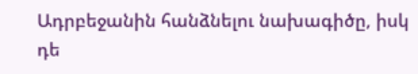Ադրբեջանին հանձնելու նախագիծը, իսկ դե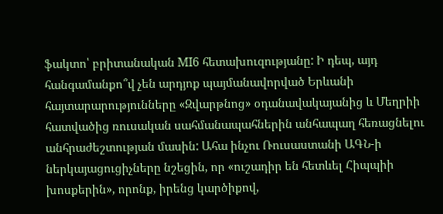ֆակտո՝ բրիտանական MI6 հետախուզությանը: Ի դեպ, այդ հանգամանքո՞վ չեն արդյոք պայմանավորված Երևանի հայտարարությունները «Զվարթնոց» օդանավակայանից և Մեղրիի հատվածից ռուսական սահմանապահներին անհապաղ հեռացնելու անհրաժեշտության մասին: Ահա ինչու Ռուսաստանի ԱԳՆ-ի ներկայացուցիչները նշեցին, որ «ուշադիր են հետևել Հիպպիի խոսքերին», որոնք, իրենց կարծիքով,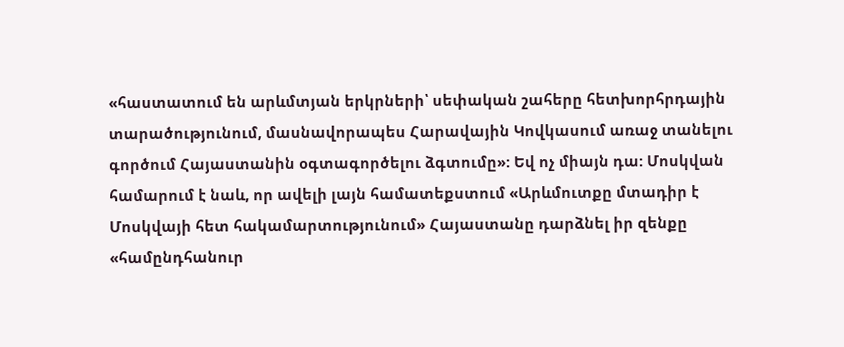«հաստատում են արևմտյան երկրների՝ սեփական շահերը հետխորհրդային տարածությունում, մասնավորապես Հարավային Կովկասում առաջ տանելու գործում Հայաստանին օգտագործելու ձգտումը»: Եվ ոչ միայն դա: Մոսկվան համարում է նաև, որ ավելի լայն համատեքստում «Արևմուտքը մտադիր է Մոսկվայի հետ հակամարտությունում» Հայաստանը դարձնել իր զենքը «համընդհանուր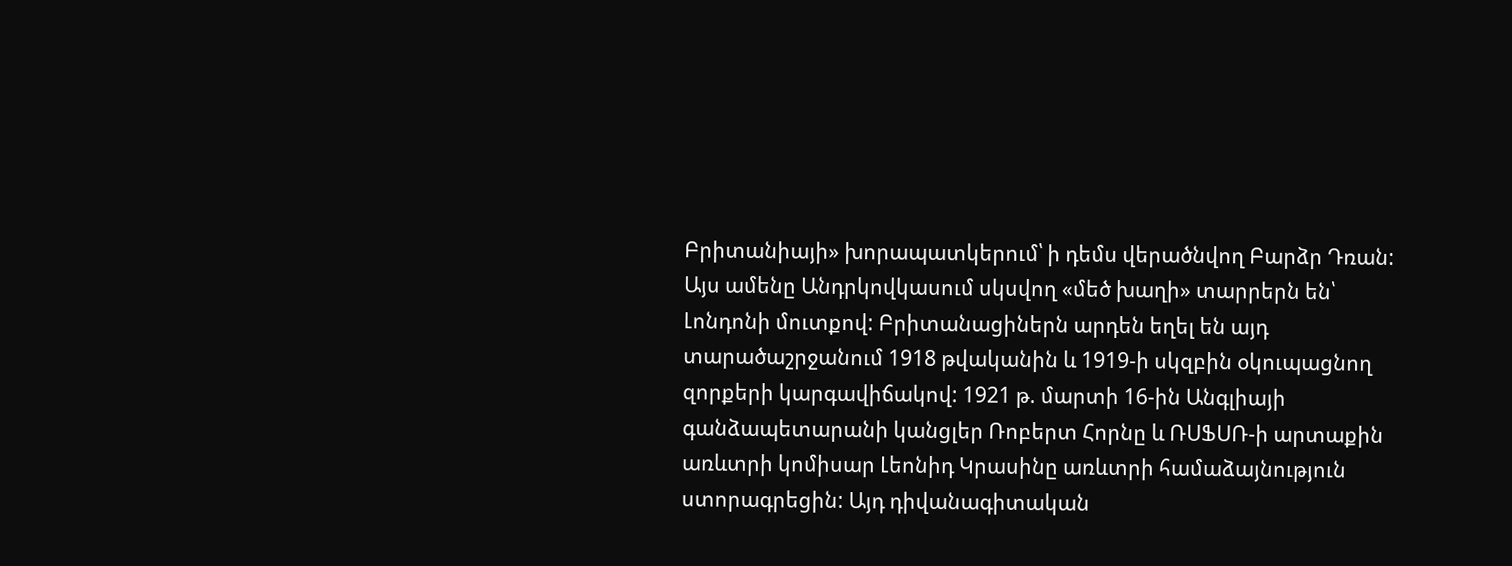Բրիտանիայի» խորապատկերում՝ ի դեմս վերածնվող Բարձր Դռան: Այս ամենը Անդրկովկասում սկսվող «մեծ խաղի» տարրերն են՝ Լոնդոնի մուտքով: Բրիտանացիներն արդեն եղել են այդ տարածաշրջանում 1918 թվականին և 1919-ի սկզբին օկուպացնող զորքերի կարգավիճակով: 1921 թ. մարտի 16-ին Անգլիայի գանձապետարանի կանցլեր Ռոբերտ Հորնը և ՌՍՖՍՌ-ի արտաքին առևտրի կոմիսար Լեոնիդ Կրասինը առևտրի համաձայնություն ստորագրեցին: Այդ դիվանագիտական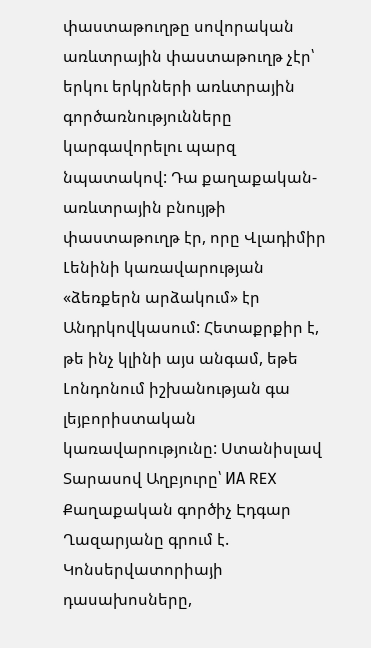փաստաթուղթը սովորական առևտրային փաստաթուղթ չէր՝ երկու երկրների առևտրային գործառնությունները կարգավորելու պարզ նպատակով: Դա քաղաքական-առևտրային բնույթի փաստաթուղթ էր, որը Վլադիմիր Լենինի կառավարության «ձեռքերն արձակում» էր Անդրկովկասում: Հետաքրքիր է, թե ինչ կլինի այս անգամ, եթե Լոնդոնում իշխանության գա լեյբորիստական կառավարությունը: Ստանիսլավ Տարասով Աղբյուրը՝ ИА REX
Քաղաքական գործիչ Էդգար Ղազարյանը գրում է. Կոնսերվատորիայի դասախոսները,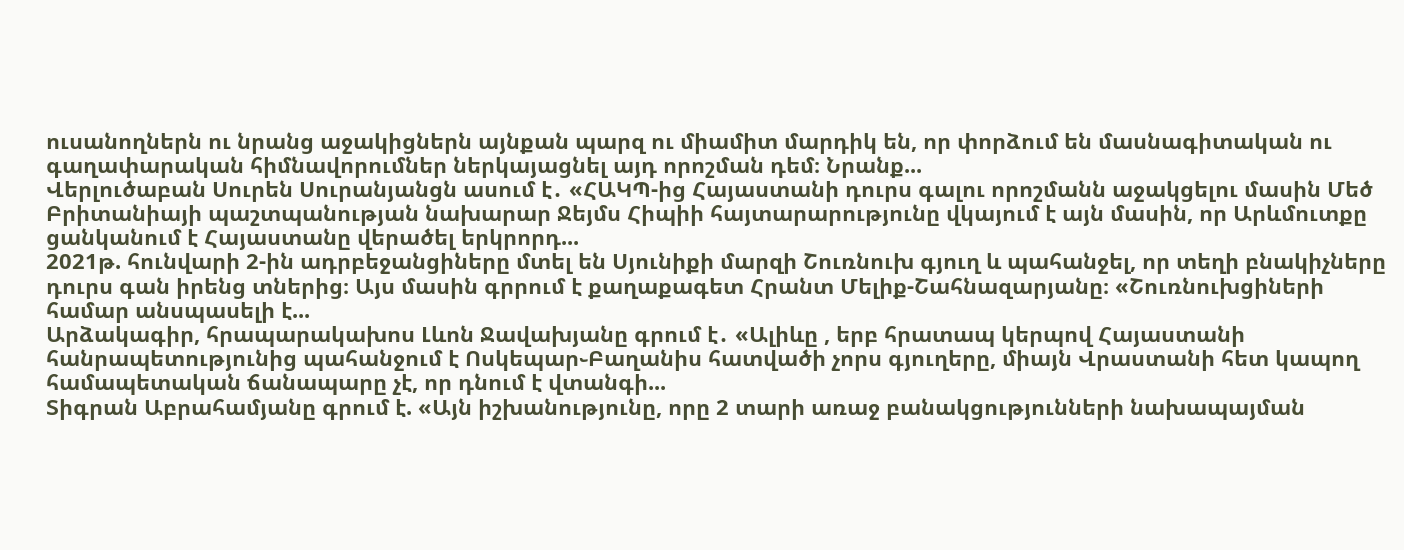ուսանողներն ու նրանց աջակիցներն այնքան պարզ ու միամիտ մարդիկ են, որ փորձում են մասնագիտական ու գաղափարական հիմնավորումներ ներկայացնել այդ որոշման դեմ։ Նրանք...
Վերլուծաբան Սուրեն Սուրանյանցն ասում է․ «ՀԱԿՊ-ից Հայաստանի դուրս գալու որոշմանն աջակցելու մասին Մեծ Բրիտանիայի պաշտպանության նախարար Ջեյմս Հիպիի հայտարարությունը վկայում է այն մասին, որ Արևմուտքը ցանկանում է Հայաստանը վերածել երկրորդ...
2021թ. հունվարի 2-ին ադրբեջանցիները մտել են Սյունիքի մարզի Շուռնուխ գյուղ և պահանջել, որ տեղի բնակիչները դուրս գան իրենց տներից։ Այս մասին գրրում է քաղաքագետ Հրանտ Մելիք-Շահնազարյանը։ «Շուռնուխցիների համար անսպասելի է...
Արձակագիր, հրապարակախոս Լևոն Ջավախյանը գրում է․ «Ալիևը , երբ հրատապ կերպով Հայաստանի հանրապետությունից պահանջում է Ոսկեպար֊Բաղանիս հատվածի չորս գյուղերը, միայն Վրաստանի հետ կապող համապետական ճանապարը չէ, որ դնում է վտանգի...
Տիգրան Աբրահամյանը գրում է. «Այն իշխանությունը, որը 2 տարի առաջ բանակցությունների նախապայման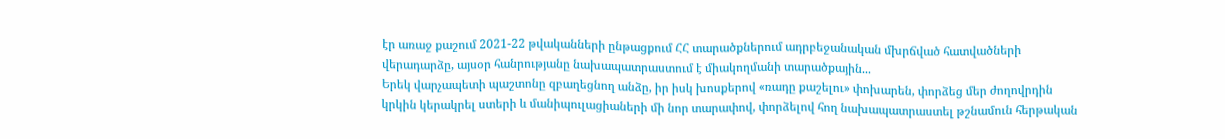էր առաջ քաշում 2021-22 թվականների ընթացքում ՀՀ տարածքներում ադրբեջանական մխրճված հատվածների վերադարձը, այսօր հանրությանը նախապատրաստում է միակողմանի տարածքային...
Երեկ վարչապետի պաշտոնը զբաղեցնող անձը, իր իսկ խոսքերով «ռադը քաշելու» փոխարեն, փորձեց մեր ժողովրդին կրկին կերակրել ստերի և մանիպուլացիաների մի նոր տարափով, փորձելով հող նախապատրաստել թշնամուն հերթական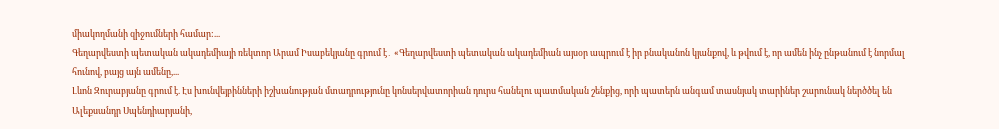միակողմանի զիջումների համար:...
Գեղարվեստի պետական ակադեմիայի ռեկտոր Արամ Իսաբեկյանը գրում է․ «Գեղարվեստի պետական ակադեմիան այսօր ապրում է իր բնականոն կյանքով, և թվում է, որ ամեն ինչ ընթանում է նորմալ հունով, բայց այն ամենը,...
Լևոն Զուրաբյանը գրում է. Էս խունվեյբինների իշխանության մտադրությունը կոնսերվատորիան դուրս հանելու պատմական շենքից, որի պատերն անգամ տասնյակ տարիներ շարունակ ներծծել են Ալեքսանդր Սպենդիարյանի,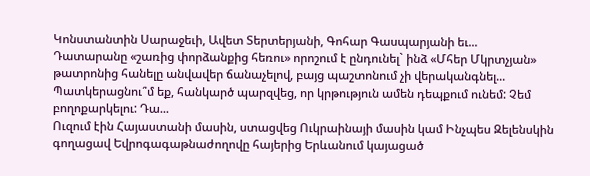Կոնստանտին Սարաջեւի, Ավետ Տերտերյանի, Գոհար Գասպարյանի եւ...
Դատարանը «շառից փորձանքից հեռու» որոշում է ընդունել` ինձ «Մհեր Մկրտչյան» թատրոնից հանելը անվավեր ճանաչելով, բայց պաշտոնում չի վերականգնել... Պատկերացնու՞մ եք, հանկարծ պարզվեց, որ կրթություն ամեն դեպքում ունեմ: Չեմ բողոքարկելու: Դա...
Ուզում էին Հայաստանի մասին, ստացվեց Ուկրաինայի մասին կամ Ինչպես Զելենսկին գողացավ Եվրոգագաթնաժողովը հայերից Երևանում կայացած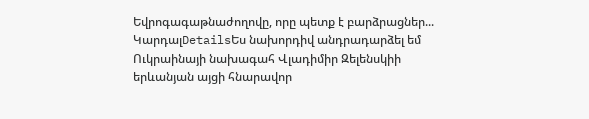Եվրոգագաթնաժողովը, որը պետք է բարձրացներ...
ԿարդալDetailsԵս նախորդիվ անդրադարձել եմ Ուկրաինայի նախագահ Վլադիմիր Զելենսկիի երևանյան այցի հնարավոր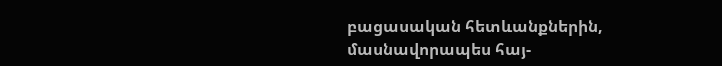բացասական հետևանքներին, մասնավորապես հայ-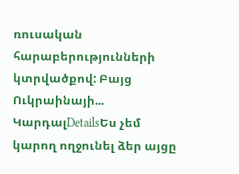ռուսական հարաբերությունների կտրվածքով: Բայց Ուկրաինայի...
ԿարդալDetailsԵս չեմ կարող ողջունել ձեր այցը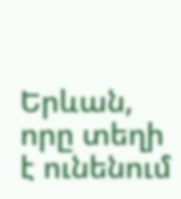Երևան, որը տեղի է ունենում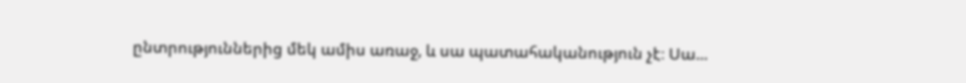ընտրություններից մեկ ամիս առաջ, և սա պատահականություն չէ։ Սա...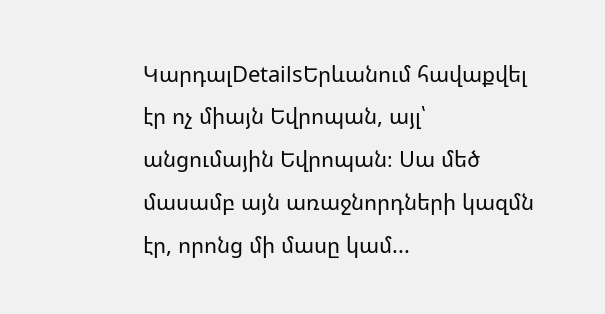ԿարդալDetailsԵրևանում հավաքվել էր ոչ միայն Եվրոպան, այլ՝ անցումային Եվրոպան։ Սա մեծ մասամբ այն առաջնորդների կազմն էր, որոնց մի մասը կամ...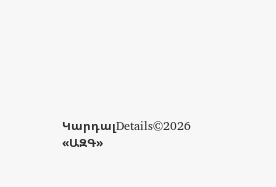ԿարդալDetails©2026 «ԱԶԳ»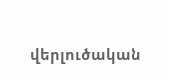վերլուծական